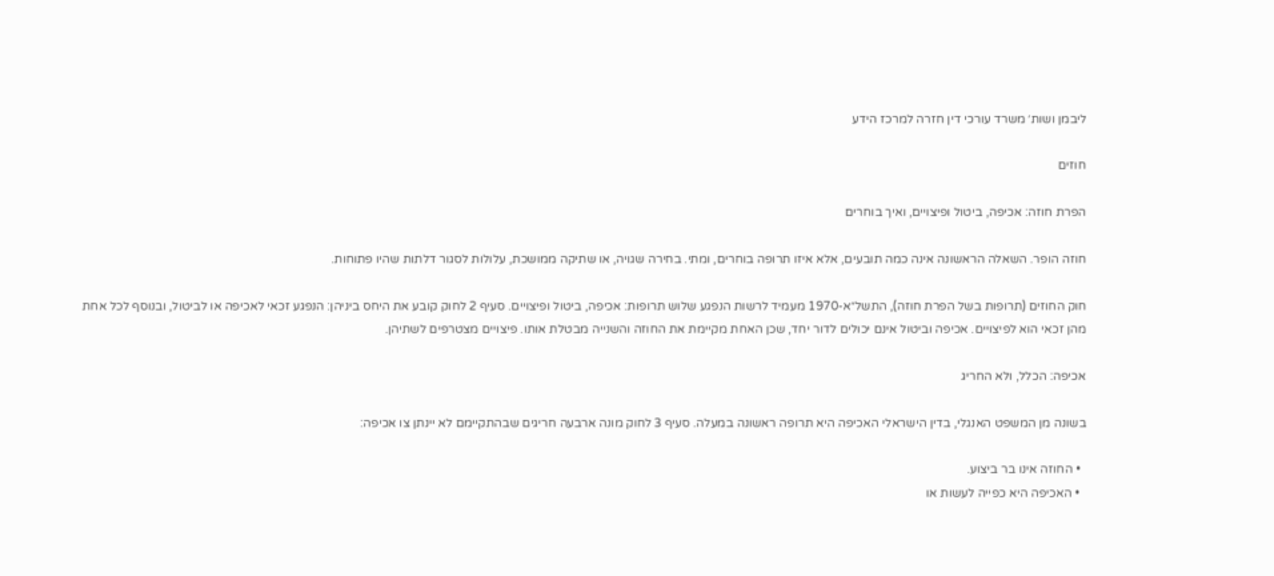ליבמן ושות׳ משרד עורכי דין חזרה למרכז הידע

חוזים

הפרת חוזה: אכיפה, ביטול ופיצויים, ואיך בוחרים

חוזה הופר. השאלה הראשונה אינה כמה תובעים, אלא איזו תרופה בוחרים, ומתי. בחירה שגויה, או שתיקה ממושכת, עלולות לסגור דלתות שהיו פתוחות.

חוק החוזים (תרופות בשל הפרת חוזה), התשל״א-1970 מעמיד לרשות הנפגע שלוש תרופות: אכיפה, ביטול ופיצויים. סעיף 2 לחוק קובע את היחס ביניהן: הנפגע זכאי לאכיפה או לביטול, ובנוסף לכל אחת מהן זכאי הוא לפיצויים. אכיפה וביטול אינם יכולים לדור יחד, שכן האחת מקיימת את החוזה והשנייה מבטלת אותו. פיצויים מצטרפים לשתיהן.

אכיפה: הכלל, ולא החריג

בשונה מן המשפט האנגלי, בדין הישראלי האכיפה היא תרופה ראשונה במעלה. סעיף 3 לחוק מונה ארבעה חריגים שבהתקיימם לא יינתן צו אכיפה:

  • החוזה אינו בר ביצוע.
  • האכיפה היא כפייה לעשות או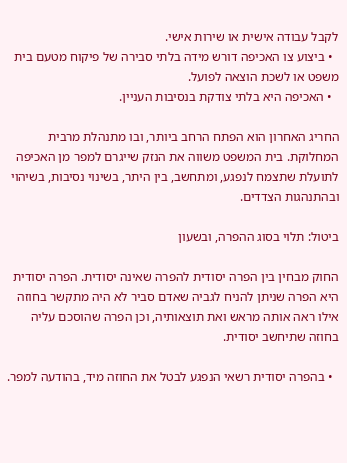לקבל עבודה אישית או שירות אישי.
  • ביצוע צו האכיפה דורש מידה בלתי סבירה של פיקוח מטעם בית משפט או לשכת הוצאה לפועל.
  • האכיפה היא בלתי צודקת בנסיבות העניין.

החריג האחרון הוא הפתח הרחב ביותר, ובו מתנהלת מרבית המחלוקת. בית המשפט משווה את הנזק שייגרם למפר מן האכיפה לתועלת שתצמח לנפגע, ומתחשב, בין היתר, בשינוי נסיבות, בשיהוי ובהתנהגות הצדדים.

ביטול: תלוי בסוג ההפרה, ובשעון

החוק מבחין בין הפרה יסודית להפרה שאינה יסודית. הפרה יסודית היא הפרה שניתן להניח לגביה שאדם סביר לא היה מתקשר בחוזה אילו ראה אותה מראש ואת תוצאותיה, וכן הפרה שהוסכם עליה בחוזה שתיחשב יסודית.

  • בהפרה יסודית רשאי הנפגע לבטל את החוזה מיד, בהודעה למפר.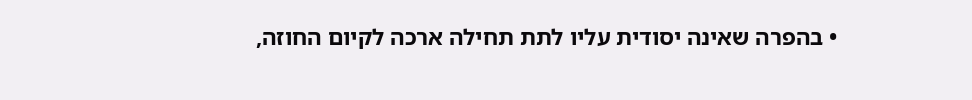• בהפרה שאינה יסודית עליו לתת תחילה ארכה לקיום החוזה,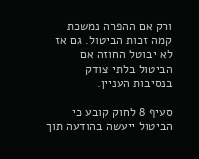ורק אם ההפרה נמשכת קמה זכות הביטול. גם אז לא יבוטל החוזה אם הביטול בלתי צודק בנסיבות העניין.

סעיף 8 לחוק קובע כי הביטול ייעשה בהודעה תוך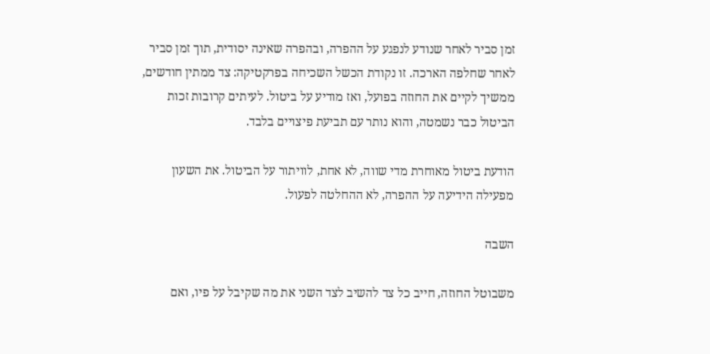זמן סביר לאחר שנודע לנפגע על ההפרה, ובהפרה שאינה יסודית, תוך זמן סביר לאחר שחלפה הארכה. זו נקודת הכשל השכיחה בפרקטיקה: צד ממתין חודשים, ממשיך לקיים את החוזה בפועל, ואז מודיע על ביטול. לעיתים קרובות זכות הביטול כבר נשמטה, והוא נותר עם תביעת פיצויים בלבד.

הודעת ביטול מאוחרת מדי שווה, לא אחת, לוויתור על הביטול. את השעון מפעילה הידיעה על ההפרה, לא ההחלטה לפעול.

השבה

משבוטל החוזה, חייב כל צד להשיב לצד השני את מה שקיבל על פיו, ואם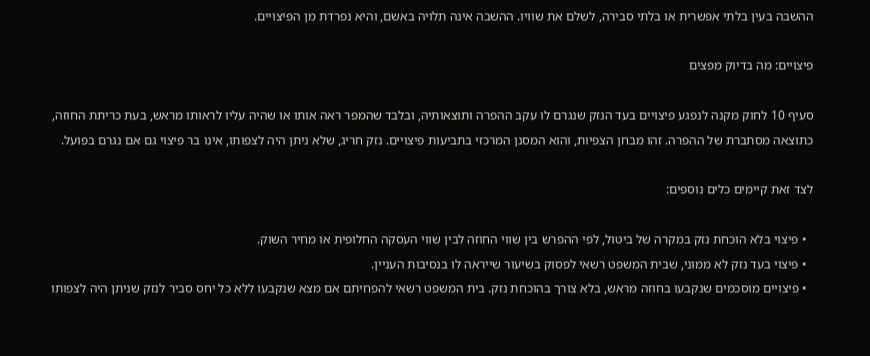ההשבה בעין בלתי אפשרית או בלתי סבירה, לשלם את שוויו. ההשבה אינה תלויה באשם, והיא נפרדת מן הפיצויים.

פיצויים: מה בדיוק מפצים

סעיף 10 לחוק מקנה לנפגע פיצויים בעד הנזק שנגרם לו עקב ההפרה ותוצאותיה, ובלבד שהמפר ראה אותו או שהיה עליו לראותו מראש, בעת כריתת החוזה, כתוצאה מסתברת של ההפרה. זהו מבחן הצפיות, והוא המסנן המרכזי בתביעות פיצויים. נזק חריג, שלא ניתן היה לצפותו, אינו בר פיצוי גם אם נגרם בפועל.

לצד זאת קיימים כלים נוספים:

  • פיצוי בלא הוכחת נזק במקרה של ביטול, לפי ההפרש בין שווי החוזה לבין שווי העסקה החלופית או מחיר השוק.
  • פיצוי בעד נזק לא ממוני, שבית המשפט רשאי לפסוק בשיעור שייראה לו בנסיבות העניין.
  • פיצויים מוסכמים שנקבעו בחוזה מראש, בלא צורך בהוכחת נזק. בית המשפט רשאי להפחיתם אם מצא שנקבעו ללא כל יחס סביר לנזק שניתן היה לצפותו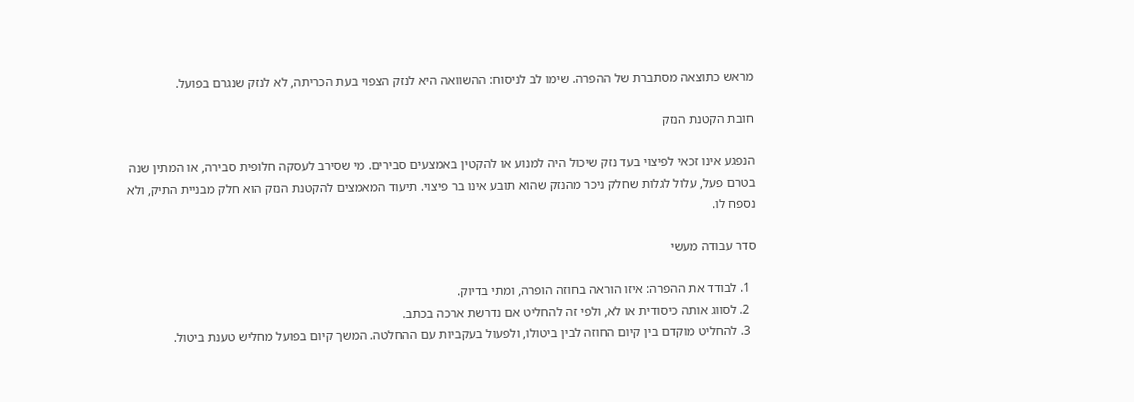מראש כתוצאה מסתברת של ההפרה. שימו לב לניסוח: ההשוואה היא לנזק הצפוי בעת הכריתה, לא לנזק שנגרם בפועל.

חובת הקטנת הנזק

הנפגע אינו זכאי לפיצוי בעד נזק שיכול היה למנוע או להקטין באמצעים סבירים. מי שסירב לעסקה חלופית סבירה, או המתין שנה בטרם פעל, עלול לגלות שחלק ניכר מהנזק שהוא תובע אינו בר פיצוי. תיעוד המאמצים להקטנת הנזק הוא חלק מבניית התיק, ולא נספח לו.

סדר עבודה מעשי

  1. לבודד את ההפרה: איזו הוראה בחוזה הופרה, ומתי בדיוק.
  2. לסווג אותה כיסודית או לא, ולפי זה להחליט אם נדרשת ארכה בכתב.
  3. להחליט מוקדם בין קיום החוזה לבין ביטולו, ולפעול בעקביות עם ההחלטה. המשך קיום בפועל מחליש טענת ביטול.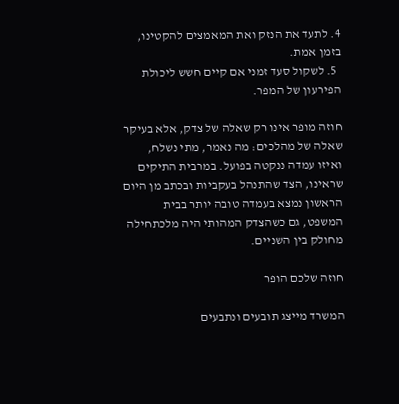4. לתעד את הנזק ואת המאמצים להקטינו, בזמן אמת.
  5. לשקול סעד זמני אם קיים חשש ליכולת הפירעון של המפר.

חוזה מופר אינו רק שאלה של צדק, אלא בעיקר שאלה של מהלכים: מה נאמר, מתי נשלח, ואיזו עמדה ננקטה בפועל. במרבית התיקים שראינו, הצד שהתנהל בעקביות ובכתב מן היום הראשון נמצא בעמדה טובה יותר בבית המשפט, גם כשהצדק המהותי היה מלכתחילה מחולק בין השניים.

חוזה שלכם הופר

המשרד מייצג תובעים ונתבעים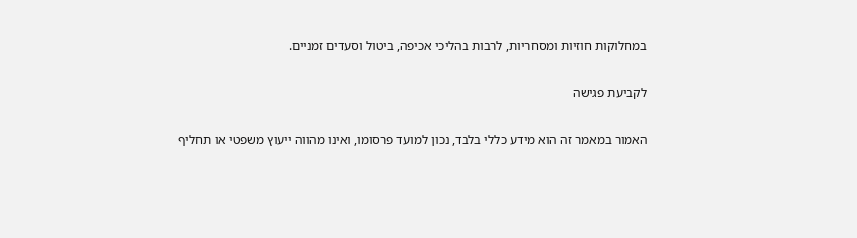במחלוקות חוזיות ומסחריות, לרבות בהליכי אכיפה, ביטול וסעדים זמניים.

לקביעת פגישה

האמור במאמר זה הוא מידע כללי בלבד, נכון למועד פרסומו, ואינו מהווה ייעוץ משפטי או תחליף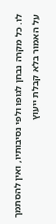לו. כל מקרה נבחן לגופו ולפי נסיבותיו, ואין להסתמך על האמור בלא קבלת ייעוץ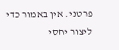פרטני. אין באמור כדי ליצור יחסי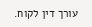עורך דין לקוח.